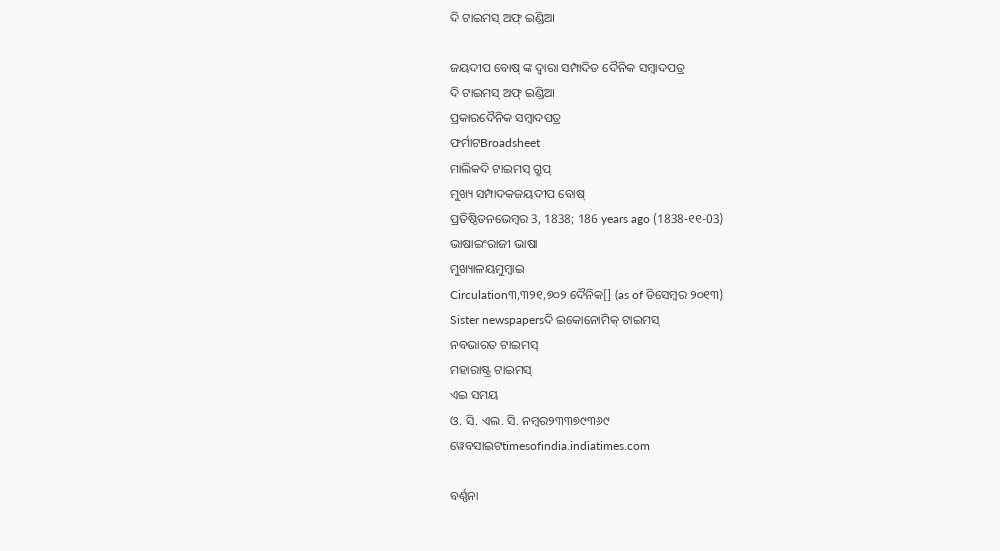ଦି ଟାଇମସ୍ ଅଫ୍ ଇଣ୍ଡିଆ

ଜୟଦୀପ ବୋଷ୍ ଙ୍କ ଦ୍ୱାରା ସମ୍ପାଦିତ ଦୈନିକ ସମ୍ବାଦପତ୍ର
ଦି ଟାଇମସ୍ ଅଫ୍ ଇଣ୍ଡିଆ
ପ୍ରକାରଦୈନିକ ସମ୍ବାଦପତ୍ର
ଫର୍ମାଟBroadsheet
ମାଲିକଦି ଟାଇମସ୍ ଗ୍ରୁପ୍
ମୁଖ୍ୟ ସମ୍ପାଦକଜୟଦୀପ ବୋଷ୍
ପ୍ରତିଷ୍ଠିତନଭେମ୍ବର 3, 1838; 186 years ago (1838-୧୧-03)
ଭାଷାଇଂରାଜୀ ଭାଷା
ମୁଖ୍ୟାଳୟମୁମ୍ବାଇ
Circulation୩,୩୨୧,୭୦୨ ଦୈନିକ[] (as of ଡିସେମ୍ବର ୨୦୧୩)
Sister newspapersଦି ଇକୋନୋମିକ୍ ଟାଇମସ୍
ନବଭାରତ ଟାଇମସ୍
ମହାରାଷ୍ଟ୍ର ଟାଇମସ୍
ଏଇ ସମୟ
ଓ. ସି. ଏଲ. ସି. ନମ୍ବର୨୩୩୭୯୩୬୯
ୱେବସାଇଟtimesofindia.indiatimes.com

ବର୍ଣ୍ଣନା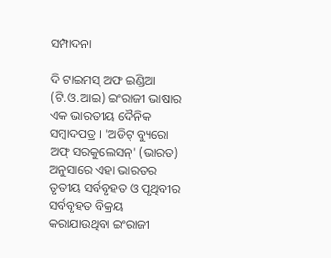ସମ୍ପାଦନା

ଦି ଟାଇମସ୍ ଅଫ ଇଣ୍ଡିଆ (ଟି.ଓ.ଆଇ) ଇଂରାଜୀ ଭାଷାର ଏକ ଭାରତୀୟ ଦୈନିକ ସମ୍ବାଦପତ୍ର । 'ଅଡିଟ୍ ବ୍ୟୁରୋ ଅଫ୍ ସରକୁଲେସନ୍' (ଭାରତ) ଅନୁସାରେ ଏହା ଭାରତର ତୃତୀୟ ସର୍ବବୃହତ ଓ ପୃଥିବୀର ସର୍ବବୃହତ ବିକ୍ରୟ କରାଯାଉଥିବା ଇଂରାଜୀ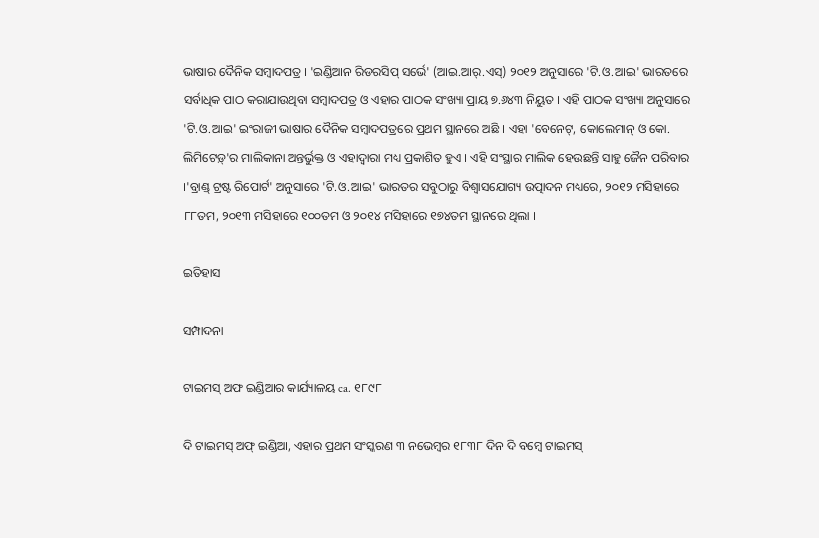ଭାଷାର ଦୈନିକ ସମ୍ବାଦପତ୍ର । 'ଇଣ୍ଡିଆନ ରିଡରସିପ୍ ସର୍ଭେ' (ଆଇ.ଆର୍.ଏସ୍) ୨୦୧୨ ଅନୁସାରେ 'ଟି.ଓ.ଆଇ' ଭାରତରେ ସର୍ବାଧିକ ପାଠ କରାଯାଉଥିବା ସମ୍ବାଦପତ୍ର ଓ ଏହାର ପାଠକ ସଂଖ୍ୟା ପ୍ରାୟ ୭.୬୪୩ ନିୟୁତ । ଏହି ପାଠକ ସଂଖ୍ୟା ଅନୁସାରେ 'ଟି.ଓ.ଆଇ' ଇଂରାଜୀ ଭାଷାର ଦୈନିକ ସମ୍ବାଦପତ୍ରରେ ପ୍ରଥମ ସ୍ଥାନରେ ଅଛି । ଏହା 'ବେନେଟ୍, କୋଲେମାନ୍ ଓ କୋ. ଲିମିଟେଡ଼୍'ର ମାଲିକାନା ଅନ୍ତର୍ଭୁକ୍ତ ଓ ଏହାଦ୍ୱାରା ମଧ୍ୟ ପ୍ରକାଶିତ ହୁଏ । ଏହି ସଂସ୍ଥାର ମାଲିକ ହେଉଛନ୍ତି ସାହୁ ଜୈନ ପରିବାର ।'ବ୍ରାଣ୍ଡ୍ ଟ୍ରଷ୍ଟ ରିପୋର୍ଟ' ଅନୁସାରେ 'ଟି.ଓ.ଆଇ' ଭାରତର ସବୁଠାରୁ ବିଶ୍ୱାସଯୋଗ୍ୟ ଉତ୍ପାଦନ ମଧ୍ୟରେ, ୨୦୧୨ ମସିହାରେ ୮୮ତମ, ୨୦୧୩ ମସିହାରେ ୧୦୦ତମ ଓ ୨୦୧୪ ମସିହାରେ ୧୭୪ତମ ସ୍ଥାନରେ ଥିଲା ।

ଇତିହାସ

ସମ୍ପାଦନା

ଟାଇମସ୍ ଅଫ ଇଣ୍ଡିଆର କାର୍ଯ୍ୟାଳୟ ca. ୧୮୯୮

ଦି ଟାଇମସ୍ ଅଫ୍ ଇଣ୍ଡିଆ, ଏହାର ପ୍ରଥମ ସଂସ୍କରଣ ୩ ନଭେମ୍ବର ୧୮୩୮ ଦିନ ଦି ବମ୍ବେ ଟାଇମସ୍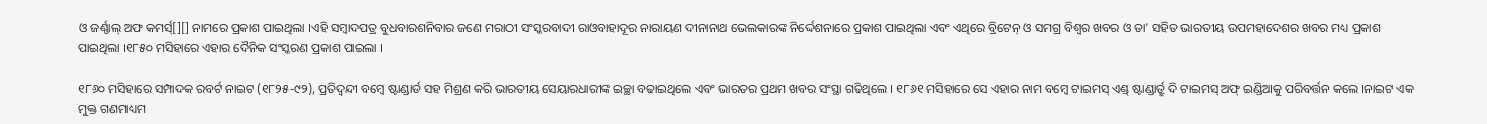ଓ ଜର୍ଣ୍ଣାଲ୍ ଅଫ କମର୍ସ୍[][] ନାମରେ ପ୍ରକାଶ ପାଇଥିଲା ।ଏହି ସମ୍ବାଦପତ୍ର ବୁଧବାରଶନିବାର ଜଣେ ମରାଠୀ ସଂସ୍କରବାଦୀ ରାଓବାହାଦୂର ନାରାୟଣ ଦୀନାନାଥ ଭେଲକାରଙ୍କ ନିର୍ଦ୍ଦେଶନାରେ ପ୍ରକାଶ ପାଇଥିଲା ଏବଂ ଏଥିରେ ବ୍ରିଟେନ୍ ଓ ସମଗ୍ର ବିଶ୍ୱର ଖବର ଓ ତା' ସହିତ ଭାରତୀୟ ଉପମହାଦେଶର ଖବର ମଧ୍ୟ ପ୍ରକାଶ ପାଇଥିଲା ।୧୮୫୦ ମସିହାରେ ଏହାର ଦୈନିକ ସଂସ୍କରଣ ପ୍ରକାଶ ପାଇଲା ।

୧୮୬୦ ମସିହାରେ ସମ୍ପାଦକ ରବର୍ଟ ନାଇଟ (୧୮୨୫-୯୨), ପ୍ରତିଦ୍ୱନ୍ଦୀ ବମ୍ବେ ଷ୍ଟାଣ୍ଡାର୍ଡ ସହ ମିଶ୍ରଣ କରି ଭାରତୀୟ ସେୟାରଧାରୀଙ୍କ ଇଚ୍ଛା ବଢାଇଥିଲେ ଏବଂ ଭାରତର ପ୍ରଥମ ଖବର ସଂସ୍ଥା ଗଢିଥିଲେ । ୧୮୬୧ ମସିହାରେ ସେ ଏହାର ନାମ ବମ୍ବେ ଟାଇମସ୍ ଏଣ୍ଡ୍ ଷ୍ଟାଣ୍ଡାର୍ଡ୍ରୁ ଦି ଟାଇମସ୍ ଅଫ୍ ଇଣ୍ଡିଆକୁ ପରିବର୍ତ୍ତନ କଲେ ।ନାଇଟ ଏକ ମୁକ୍ତ ଗଣମାଧ୍ୟମ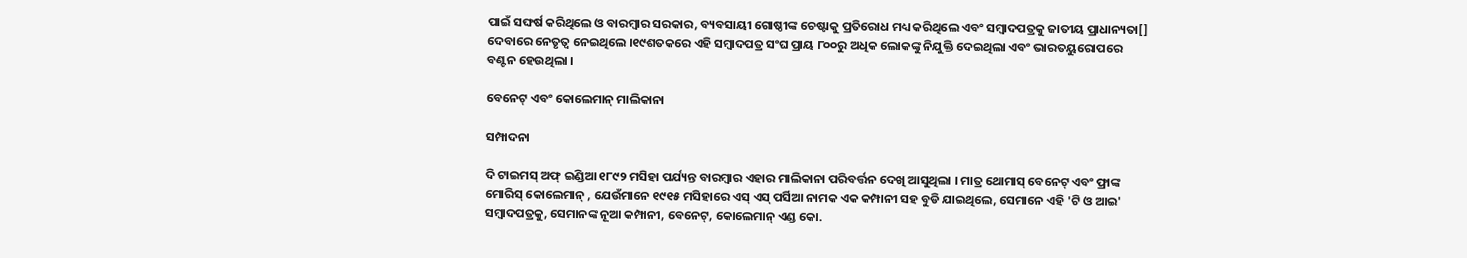ପାଇଁ ସଙ୍ଘର୍ଷ କରିଥିଲେ ଓ ବାରମ୍ବାର ସରକାର, ବ୍ୟବସାୟୀ ଗୋଷ୍ଠୀଙ୍କ ଚେଷ୍ଟାକୁ ପ୍ରତିରୋଧ ମଧ୍ୟ କରିଥିଲେ ଏବଂ ସମ୍ବାଦପତ୍ରକୁ ଜାତୀୟ ପ୍ରାଧାନ୍ୟତା[] ଦେବାରେ ନେତୃତ୍ୱ ନେଇଥିଲେ ।୧୯ଶତକରେ ଏହି ସମ୍ବାଦପତ୍ର ସଂଘ ପ୍ରାୟ ୮୦୦ରୁ ଅଧିକ ଲୋକଙ୍କୁ ନିଯୁକ୍ତି ଦେଇଥିଲା ଏବଂ ଭାରତୟୁରୋପରେ ବଣ୍ଟନ ହେଉଥିଲା ।

ବେନେଟ୍ ଏବଂ କୋଲେମାନ୍ ମାଲିକାନା

ସମ୍ପାଦନା

ଦି ଟାଇମସ୍ ଅଫ୍ ଇଣ୍ଡିଆ ୧୮୯୨ ମସିହା ପର୍ଯ୍ୟନ୍ତ ବାରମ୍ବାର ଏହାର ମାଲିକାନା ପରିବର୍ତ୍ତନ ଦେଖି ଆସୁଥିଲା । ମାତ୍ର ଥୋମାସ୍ ବେନେଟ୍ ଏବଂ ଫ୍ରାଙ୍କ ମୋରିସ୍ କୋଲେମାନ୍ , ଯେଉଁମାନେ ୧୯୧୫ ମସିହାରେ ଏସ୍ ଏସ୍ ପର୍ସିଆ ନାମକ ଏକ କମ୍ପାନୀ ସହ ବୁଡି ଯାଇଥିଲେ, ସେମାନେ ଏହି 'ଟି ଓ ଆଇ' ସମ୍ବାଦପତ୍ରକୁ, ସେମାନଙ୍କ ନୂଆ କମ୍ପାନୀ, ବେନେଟ୍, କୋଲେମାନ୍ ଏଣ୍ଡ କୋ.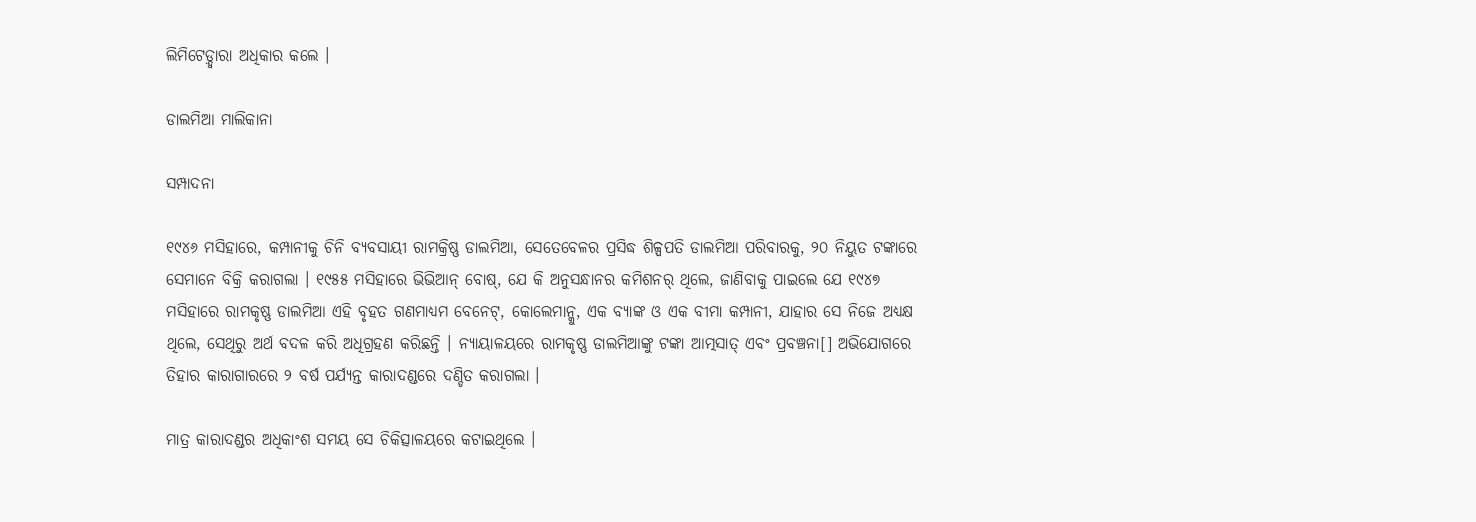ଲିମିଟେଡ଼୍ଦ୍ୱାରା ଅଧିକାର କଲେ ।

ଡାଲମିଆ ମାଲିକାନା

ସମ୍ପାଦନା

୧୯୪୬ ମସିହାରେ, କମ୍ପାନୀକୁ ଚିନି ବ୍ୟବସାୟୀ ରାମକ୍ରିଷ୍ଣ ଡାଲମିଆ, ସେତେବେଳର ପ୍ରସିଦ୍ଧ ଶିଳ୍ପପତି ଡାଲମିଆ ପରିବାରକୁ, ୨୦ ନିୟୁତ ଟଙ୍କାରେ ସେମାନେ ବିକ୍ରି କରାଗଲା । ୧୯୫୫ ମସିହାରେ ଭିଭିଆନ୍ ବୋଷ୍, ଯେ କି ଅନୁସନ୍ଧାନର କମିଶନର୍ ଥିଲେ, ଜାଣିବାକୁ ପାଇଲେ ଯେ ୧୯୪୭ ମସିହାରେ ରାମକୃଷ୍ଣ ଡାଲମିଆ ଏହି ବୃହତ ଗଣମାଧ୍ୟମ ବେନେଟ୍, କୋଲେମାନ୍କୁ, ଏକ ବ୍ୟାଙ୍କ ଓ ଏକ ବୀମା କମ୍ପାନୀ, ଯାହାର ସେ ନିଜେ ଅଧ୍ୟକ୍ଷ ଥିଲେ, ସେଥିରୁ ଅର୍ଥ ବଦଳ କରି ଅଧିଗ୍ରହଣ କରିଛନ୍ତି । ନ୍ୟାୟାଳୟରେ ରାମକୃଷ୍ଣ ଡାଲମିଆଙ୍କୁ ଟଙ୍କା ଆତ୍ମସାତ୍ ଏବଂ ପ୍ରବଞ୍ଚନା[] ଅଭିଯୋଗରେ ତିହାର କାରାଗାରରେ ୨ ବର୍ଷ ପର୍ଯ୍ୟନ୍ତ କାରାଦଣ୍ଡରେ ଦଣ୍ଡିତ କରାଗଲା ।

ମାତ୍ର କାରାଦଣ୍ଡର ଅଧିକାଂଶ ସମୟ ସେ ଚିକିତ୍ସାଳୟରେ କଟାଇଥିଲେ ।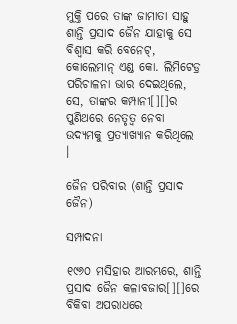ମୁକ୍ତି ପରେ ତାଙ୍କ ଜାମାତା ସାହୁ ଶାନ୍ତି ପ୍ରସାଦ ଜୈନ ଯାହାକୁ ସେ ବିଶ୍ୱାସ କରି ବେନେଟ୍, କୋଲେମାନ୍ ଏଣ୍ଡ କୋ. ଲିମିଟେଡ଼୍ର ପରିଚାଳନା ଭାର ଦେଇଥିଲେ, ସେ, ତାଙ୍କର କମ୍ପାନୀ[][]ର ପୁଣିଥରେ ନେତୃତ୍ୱ ନେବା ଉଦ୍ୟମକୁ ପ୍ରତ୍ୟାଖ୍ୟାନ କରିଥିଲେ ।

ଜୈନ ପରିବାର (ଶାନ୍ତି ପ୍ରସାଦ ଜୈନ)

ସମ୍ପାଦନା

୧୯୬୦ ମସିହାର ଆରମ୍ଭରେ, ଶାନ୍ତି ପ୍ରସାଦ ଜୈନ କଳାବଜାର[][]ରେ ବିକିବା ଅପରାଧରେ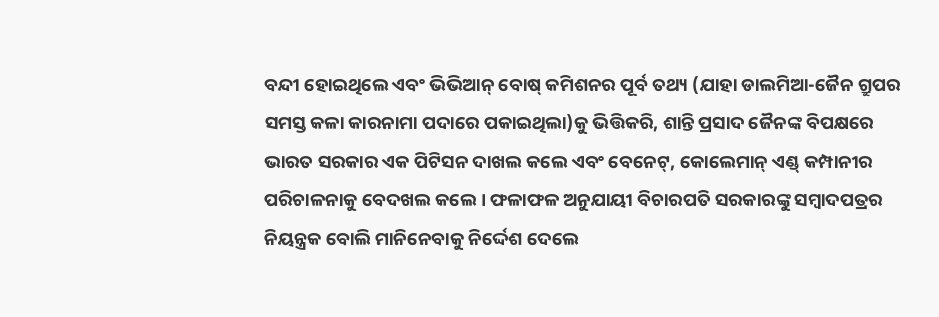ବନ୍ଦୀ ହୋଇଥିଲେ ଏବଂ ଭିଭିଆନ୍ ବୋଷ୍ କମିଶନର ପୂର୍ବ ତଥ୍ୟ (ଯାହା ଡାଲମିଆ-ଜୈନ ଗ୍ରୁପର ସମସ୍ତ କଳା କାରନାମା ପଦାରେ ପକାଇଥିଲା)କୁ ଭିତ୍ତିକରି, ଶାନ୍ତି ପ୍ରସାଦ ଜୈନଙ୍କ ବିପକ୍ଷରେ ଭାରତ ସରକାର ଏକ ପିଟିସନ ଦାଖଲ କଲେ ଏବଂ ବେନେଟ୍, କୋଲେମାନ୍ ଏଣ୍ଡ୍ କମ୍ପାନୀର ପରିଚାଳନାକୁ ବେଦଖଲ କଲେ । ଫଳାଫଳ ଅନୁଯାୟୀ ବିଚାରପତି ସରକାରଙ୍କୁ ସମ୍ବାଦପତ୍ରର ନିୟନ୍ତ୍ରକ ବୋଲି ମାନିନେବାକୁ ନିର୍ଦ୍ଦେଶ ଦେଲେ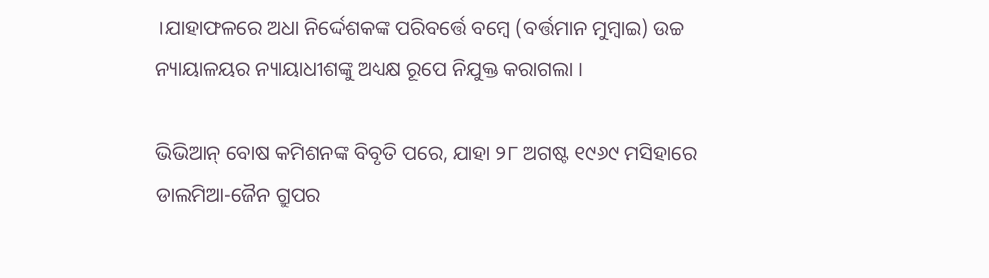।ଯାହାଫଳରେ ଅଧା ନିର୍ଦ୍ଦେଶକଙ୍କ ପରିବର୍ତ୍ତେ ବମ୍ବେ (ବର୍ତ୍ତମାନ ମୁମ୍ବାଇ) ଉଚ୍ଚ ନ୍ୟାୟାଳୟର ନ୍ୟାୟାଧୀଶଙ୍କୁ ଅଧ୍ୟକ୍ଷ ରୂପେ ନିଯୁକ୍ତ କରାଗଲା ।

ଭିଭିଆନ୍ ବୋଷ କମିଶନଙ୍କ ବିବୃତି ପରେ, ଯାହା ୨୮ ଅଗଷ୍ଟ ୧୯୬୯ ମସିହାରେ ଡାଲମିଆ-ଜୈନ ଗ୍ରୁପର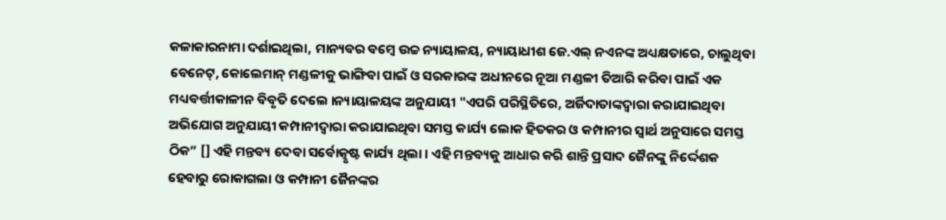କଳାକାରନାମା ଦର୍ଶାଇଥିଲା, ମାନ୍ୟବର ବମ୍ବେ ଉଚ୍ଚ ନ୍ୟାୟାଳୟ, ନ୍ୟାୟାଧୀଶ ଜେ.ଏଲ୍ ନଏନଙ୍କ ଅଧ୍ୟକ୍ଷତାରେ, ଚାଲୁଥିବା ବେନେଟ୍, କୋଲେମାନ୍ ମଣ୍ଡଳୀକୁ ଭାଙ୍ଗିବା ପାଇଁ ଓ ସରକାରଙ୍କ ଅଧୀନରେ ନୂଆ ମଣ୍ଡଳୀ ତିଆରି କରିବା ପାଇଁ ଏକ ମଧ୍ୟବର୍ତ୍ତୀକାଳୀନ ବିବୃତି ଦେଲେ ।ନ୍ୟାୟାଳୟଙ୍କ ଅନୁଯାୟୀ "ଏପରି ପରିସ୍ଥିତିରେ, ଅର୍ଜିଦାତାଙ୍କଦ୍ୱାରା କରାଯାଇଥିବା ଅଭିଯୋଗ ଅନୁଯାୟୀ କମ୍ପାନୀଦ୍ୱାରା କରାଯାଇଥିବା ସମସ୍ତ କାର୍ଯ୍ୟ ଲୋକ ହିତକର ଓ କମ୍ପାନୀର ସ୍ୱାର୍ଥ ଅନୁସାରେ ସମସ୍ତ ଠିକ” [] ଏହି ମନ୍ତବ୍ୟ ଦେବା ସର୍ବୋତ୍କୃଷ୍ଟ କାର୍ଯ୍ୟ ଥିଲା । ଏହି ମନ୍ତବ୍ୟକୁ ଆଧାର କରି ଶାନ୍ତି ପ୍ରସାଦ ଜୈନଙ୍କୁ ନିର୍ଦ୍ଦେଶକ ହେବାରୁ ରୋକାଗଲା ଓ କମ୍ପାନୀ ଜୈନଙ୍କର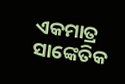ଏକମାତ୍ର ସାଙ୍କେତିକ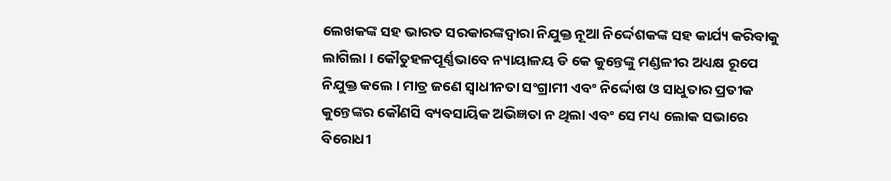ଲେଖକଙ୍କ ସହ ଭାରତ ସରକାରଙ୍କଦ୍ୱାରା ନିଯୁକ୍ତ ନୂଆ ନିର୍ଦ୍ଦେଶକଙ୍କ ସହ କାର୍ଯ୍ୟ କରିବାକୁ ଲାଗିଲା । କୌତୁହଳପୂର୍ଣ୍ଣଭାବେ ନ୍ୟାୟାଳୟ ଡି କେ କୁନ୍ତେଙ୍କୁ ମଣ୍ଡଳୀର ଅଧ୍ୟକ୍ଷ ରୂପେ ନିଯୁକ୍ତ କଲେ । ମାତ୍ର ଜଣେ ସ୍ୱାଧୀନତା ସଂଗ୍ରାମୀ ଏବଂ ନିର୍ଦ୍ଦୋଷ ଓ ସାଧୁତାର ପ୍ରତୀକ କୁନ୍ତେଙ୍କର କୌଣସି ବ୍ୟବସାୟିକ ଅଭିଜ୍ଞତା ନ ଥିଲା ଏବଂ ସେ ମଧ୍ୟ ଲୋକ ସଭାରେ ବିରୋଧୀ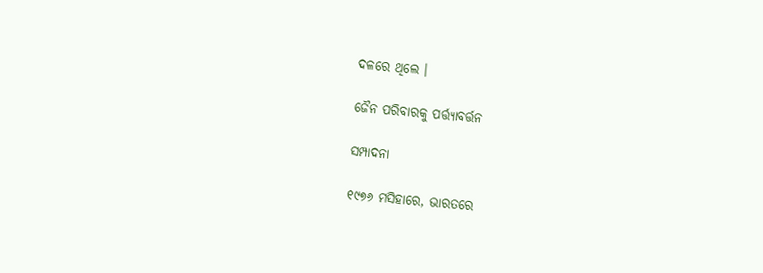ଦଳରେ ଥିଲେ ।

ଜୈନ ପରିବାରକୁ ପର୍ତ୍ତ୍ୟାବର୍ତ୍ତନ

ସମ୍ପାଦନା

୧୯୭୬ ମସିହାରେ, ଭାରତରେ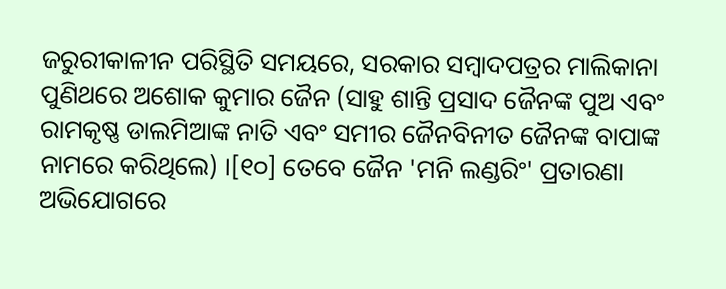ଜରୁରୀକାଳୀନ ପରିସ୍ଥିତି ସମୟରେ, ସରକାର ସମ୍ବାଦପତ୍ରର ମାଲିକାନା ପୁଣିଥରେ ଅଶୋକ କୁମାର ଜୈନ (ସାହୁ ଶାନ୍ତି ପ୍ରସାଦ ଜୈନଙ୍କ ପୁଅ ଏବଂ ରାମକୃଷ୍ଣ ଡାଲମିଆଙ୍କ ନାତି ଏବଂ ସମୀର ଜୈନବିନୀତ ଜୈନଙ୍କ ବାପାଙ୍କ ନାମରେ କରିଥିଲେ) ।[୧୦] ତେବେ ଜୈନ 'ମନି ଲଣ୍ଡରିଂ' ପ୍ରତାରଣା ଅଭିଯୋଗରେ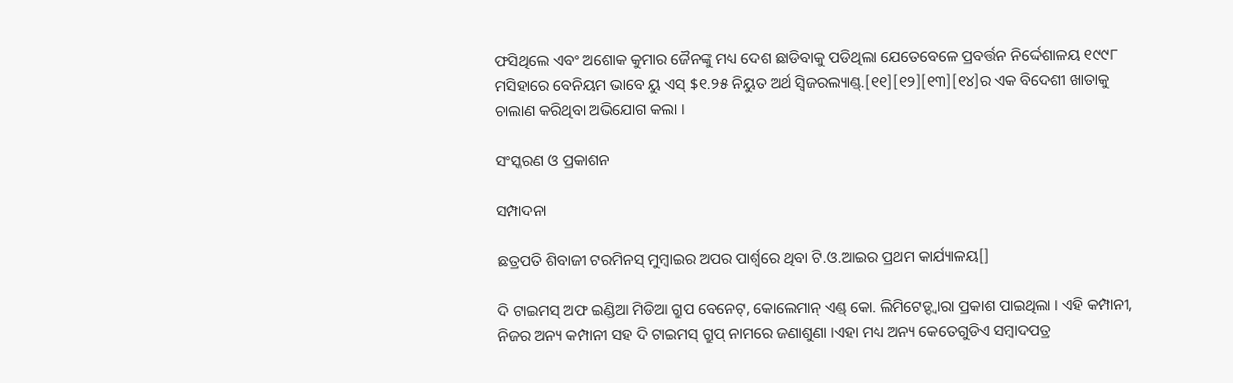ଫସିଥିଲେ ଏବଂ ଅଶୋକ କୁମାର ଜୈନଙ୍କୁ ମଧ୍ୟ ଦେଶ ଛାଡିବାକୁ ପଡିଥିଲା ଯେତେବେଳେ ପ୍ରବର୍ତ୍ତନ ନିର୍ଦ୍ଦେଶାଳୟ ୧୯୯୮ ମସିହାରେ ବେନିୟମ ଭାବେ ୟୁ ଏସ୍ $୧.୨୫ ନିୟୁତ ଅର୍ଥ ସ୍ୱିଜରଲ୍ୟାଣ୍ଡ୍.[୧୧][୧୨][୧୩][୧୪]ର ଏକ ବିଦେଶୀ ଖାତାକୁ ଚାଲାଣ କରିଥିବା ଅଭିଯୋଗ କଲା ।

ସଂସ୍କରଣ ଓ ପ୍ରକାଶନ

ସମ୍ପାଦନା

ଛତ୍ରପତି ଶିବାଜୀ ଟରମିନସ୍ ମୁମ୍ବାଇର ଅପର ପାର୍ଶ୍ୱରେ ଥିବା ଟି.ଓ.ଆଇର ପ୍ରଥମ କାର୍ଯ୍ୟାଳୟ[]

ଦି ଟାଇମସ୍ ଅଫ ଇଣ୍ଡିଆ ମିଡିଆ ଗ୍ରୁପ ବେନେଟ୍, କୋଲେମାନ୍ ଏଣ୍ଡ୍ କୋ. ଲିମିଟେଡ଼୍ଦ୍ୱାରା ପ୍ରକାଶ ପାଇଥିଲା । ଏହି କମ୍ପାନୀ, ନିଜର ଅନ୍ୟ କମ୍ପାନୀ ସହ ଦି ଟାଇମସ୍ ଗ୍ରୁପ୍ ନାମରେ ଜଣାଶୁଣା ।ଏହା ମଧ୍ୟ ଅନ୍ୟ କେତେଗୁଡିଏ ସମ୍ବାଦପତ୍ର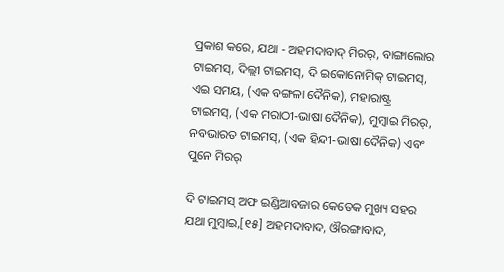ପ୍ରକାଶ କରେ, ଯଥା - ଅହମଦାବାଦ୍ ମିରର୍, ବାଙ୍ଗାଲୋର ଟାଇମସ୍, ଦିଲ୍ଲୀ ଟାଇମସ୍, ଦି ଇକୋନୋମିକ୍ ଟାଇମସ୍, ଏଇ ସମୟ, (ଏକ ବଙ୍ଗଳା ଦୈନିକ), ମହାରାଷ୍ଟ୍ର ଟାଇମସ୍, (ଏକ ମରାଠୀ-ଭାଷା ଦୈନିକ), ମୁମ୍ବାଇ ମିରର୍, ନବଭାରତ ଟାଇମସ୍, (ଏକ ହିନ୍ଦୀ-ଭାଷା ଦୈନିକ) ଏବଂ ପୁନେ ମିରର୍

ଦି ଟାଇମସ୍ ଅଫ ଇଣ୍ଡିଆବଜାର କେତେକ ମୁଖ୍ୟ ସହର ଯଥା ମୁମ୍ବାଇ,[୧୫] ଅହମଦାବାଦ, ଔରଙ୍ଗାବାଦ,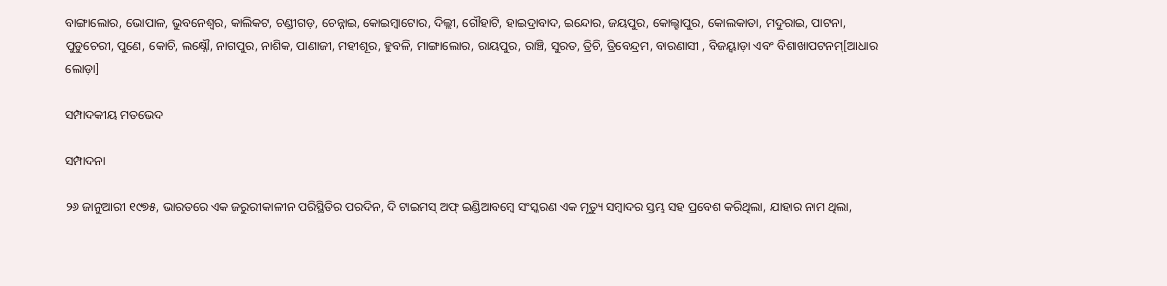ବାଙ୍ଗାଲୋର, ଭୋପାଳ, ଭୁବନେଶ୍ୱର, କାଲିକଟ, ଚଣ୍ଡୀଗଡ଼, ଚେନ୍ନାଇ, କୋଇମ୍ବାଟୋର, ଦିଲ୍ଲୀ, ଗୌହାଟି, ହାଇଦ୍ରାବାଦ, ଇନ୍ଦୋର, ଜୟପୁର, କୋଲ୍ହାପୁର, କୋଲକାତା, ମଦୁରାଇ, ପାଟନା, ପୁଡୁଚେରୀ, ପୁଣେ, କୋଚି, ଲକ୍ଷ୍ନୌ, ନାଗପୁର, ନାଶିକ, ପାଣାଜୀ, ମହୀଶୂର, ହୁବଳି, ମାଙ୍ଗାଲୋର, ରାୟପୁର, ରାଞ୍ଚି, ସୁରତ, ତ୍ରିଚି, ତ୍ରିବେନ୍ଦ୍ରମ, ବାରଣାସୀ , ବିଜୟ୍ୱାଡ଼ା ଏବଂ ବିଶାଖାପଟନମ୍[ଆଧାର ଲୋଡ଼ା]

ସମ୍ପାଦକୀୟ ମତଭେଦ

ସମ୍ପାଦନା

୨୬ ଜାନୁଆରୀ ୧୯୭୫, ଭାରତରେ ଏକ ଜରୁରୀକାଳୀନ ପରିସ୍ଥିତିର ପରଦିନ, ଦି ଟାଇମସ୍ ଅଫ୍ ଇଣ୍ଡିଆବମ୍ବେ ସଂସ୍କରଣ ଏକ ମୃତ୍ୟୁ ସମ୍ବାଦର ସ୍ତମ୍ଭ ସହ ପ୍ରବେଶ କରିଥିଲା, ଯାହାର ନାମ ଥିଲା,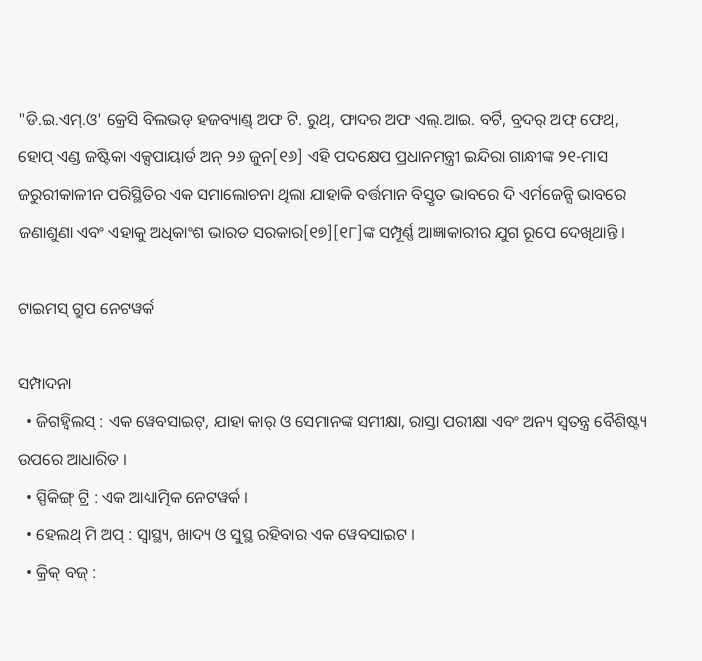"ଡି.ଇ.ଏମ୍.ଓ' କ୍ରେସି ବିଲଭଡ୍ ହଜବ୍ୟାଣ୍ଡ୍ ଅଫ ଟି. ରୁଥ୍, ଫାଦର ଅଫ ଏଲ୍.ଆଇ. ବର୍ଟି, ବ୍ରଦର୍ ଅଫ୍ ଫେଥ୍, ହୋପ୍ ଏଣ୍ଡ ଜଷ୍ଟିକା ଏକ୍ସପାୟାର୍ଡ ଅନ୍ ୨୬ ଜୁନ[୧୬] ଏହି ପଦକ୍ଷେପ ପ୍ରଧାନମନ୍ତ୍ରୀ ଇନ୍ଦିରା ଗାନ୍ଧୀଙ୍କ ୨୧-ମାସ ଜରୁରୀକାଳୀନ ପରିସ୍ଥିତିର ଏକ ସମାଲୋଚନା ଥିଲା ଯାହାକି ବର୍ତ୍ତମାନ ବିସ୍ତୃତ ଭାବରେ ଦି ଏର୍ମଜେନ୍ସି ଭାବରେ ଜଣାଶୁଣା ଏବଂ ଏହାକୁ ଅଧିକାଂଶ ଭାରତ ସରକାର[୧୭][୧୮]ଙ୍କ ସମ୍ପୂର୍ଣ୍ଣ ଆଜ୍ଞାକାରୀର ଯୁଗ ରୂପେ ଦେଖିଥାନ୍ତି ।

ଟାଇମସ୍ ଗ୍ରୁପ ନେଟୱର୍କ

ସମ୍ପାଦନା
  • ଜିଗହ୍ୱିଲସ୍ : ଏକ ୱେବସାଇଟ୍, ଯାହା କାର୍ ଓ ସେମାନଙ୍କ ସମୀକ୍ଷା, ରାସ୍ତା ପରୀକ୍ଷା ଏବଂ ଅନ୍ୟ ସ୍ୱତନ୍ତ୍ର ବୈଶିଷ୍ଟ୍ୟ ଉପରେ ଆଧାରିତ ।
  • ସ୍ପିକିଙ୍ଗ୍ ଟ୍ରି : ଏକ ଆଧ୍ୟାତ୍ମିକ ନେଟୱର୍କ ।
  • ହେଲଥ୍ ମି ଅପ୍ : ସ୍ୱାସ୍ଥ୍ୟ, ଖାଦ୍ୟ ଓ ସୁସ୍ଥ ରହିବାର ଏକ ୱେବସାଇଟ ।
  • କ୍ରିକ୍ ବଜ୍ :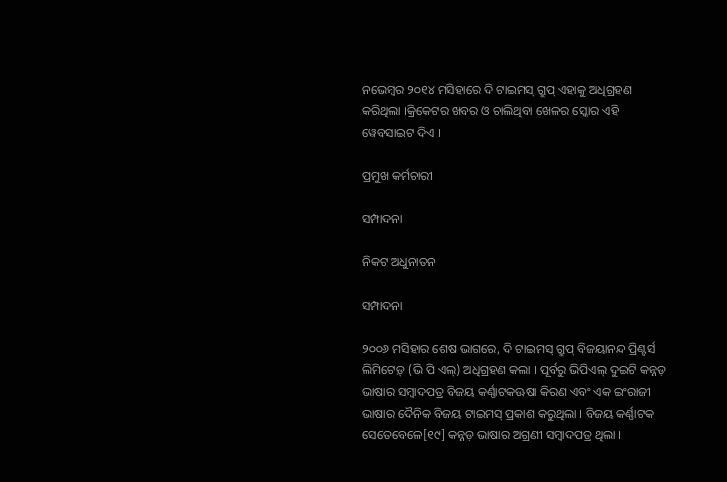ନଭେମ୍ବର ୨୦୧୪ ମସିହାରେ ଦି ଟାଇମସ୍ ଗ୍ରୁପ୍ ଏହାକୁ ଅଧିଗ୍ରହଣ କରିଥିଲା ।କ୍ରିକେଟର ଖବର ଓ ଚାଲିଥିବା ଖେଳର ସ୍କୋର ଏହି ୱେବସାଇଟ ଦିଏ ।

ପ୍ରମୁଖ କର୍ମଚାରୀ

ସମ୍ପାଦନା

ନିକଟ ଅଧୁନାତନ

ସମ୍ପାଦନା

୨୦୦୬ ମସିହାର ଶେଷ ଭାଗରେ, ଦି ଟାଇମସ୍ ଗ୍ରୁପ୍ ବିଜୟାନନ୍ଦ ପ୍ରିଣ୍ଟର୍ସ ଲିମିଟେଡ଼୍ (ଭି ପି ଏଲ୍) ଅଧିଗ୍ରହଣ କଲା । ପୂର୍ବରୁ ଭିପିଏଲ୍ ଦୁଇଟି କନ୍ନଡ଼ ଭାଷାର ସମ୍ବାଦପତ୍ର ବିଜୟ କର୍ଣ୍ଣାଟକଊଷା କିରଣ ଏବଂ ଏକ ଇଂରାଜୀ ଭାଷାର ଦୈନିକ ବିଜୟ ଟାଇମସ୍ ପ୍ରକାଶ କରୁଥିଲା । ବିଜୟ କର୍ଣ୍ଣାଟକ ସେତେବେଳେ[୧୯] କନ୍ନଡ଼ ଭାଷାର ଅଗ୍ରଣୀ ସମ୍ବାଦପତ୍ର ଥିଲା ।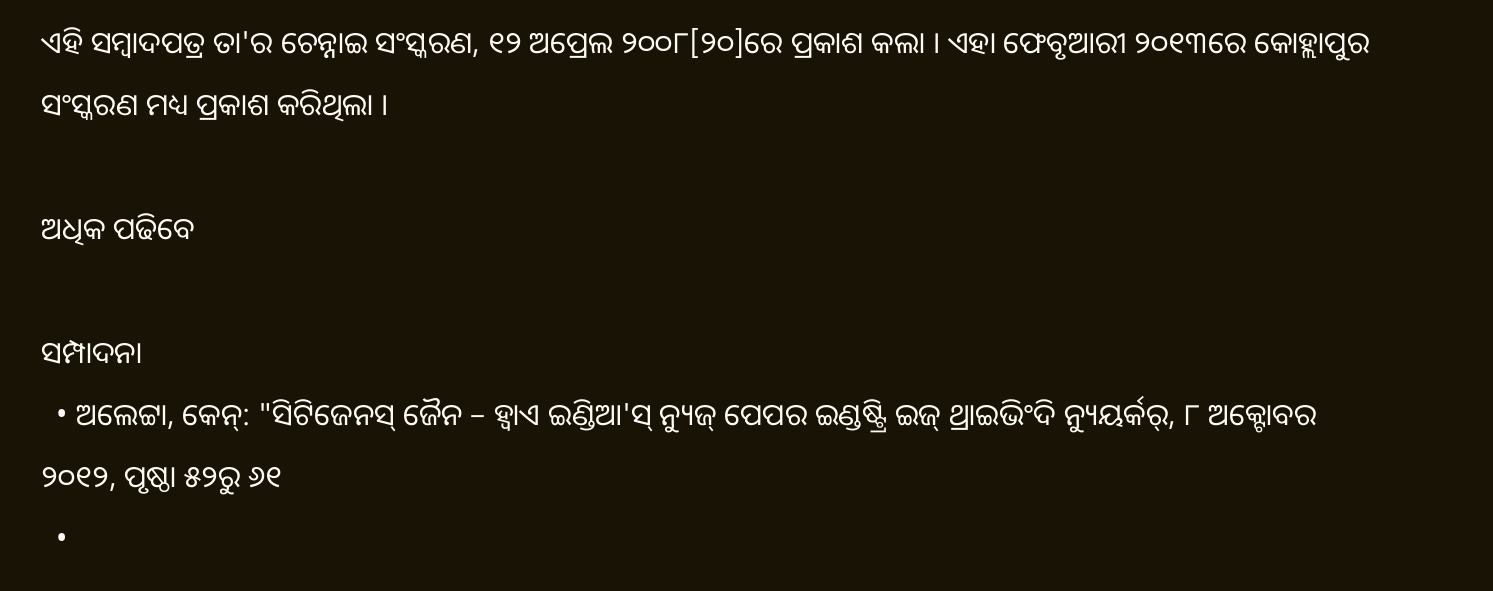ଏହି ସମ୍ବାଦପତ୍ର ତା'ର ଚେନ୍ନାଇ ସଂସ୍କରଣ, ୧୨ ଅପ୍ରେଲ ୨୦୦୮[୨୦]ରେ ପ୍ରକାଶ କଲା । ଏହା ଫେବୃଆରୀ ୨୦୧୩ରେ କୋହ୍ଲାପୁର ସଂସ୍କରଣ ମଧ୍ୟ ପ୍ରକାଶ କରିଥିଲା ।

ଅଧିକ ପଢିବେ

ସମ୍ପାଦନା
  • ଅଲେଟ୍ଟା, କେନ୍: "ସିଟିଜେନସ୍ ଜୈନ – ହ୍ୱାଏ ଇଣ୍ଡିଆ'ସ୍ ନ୍ୟୁଜ୍ ପେପର ଇଣ୍ଡଷ୍ଟ୍ରି ଇଜ୍ ଥ୍ରାଇଭିଂଦି ନ୍ୟୁୟର୍କର୍, ୮ ଅକ୍ଟୋବର ୨୦୧୨, ପୃଷ୍ଠା ୫୨ରୁ ୬୧
  •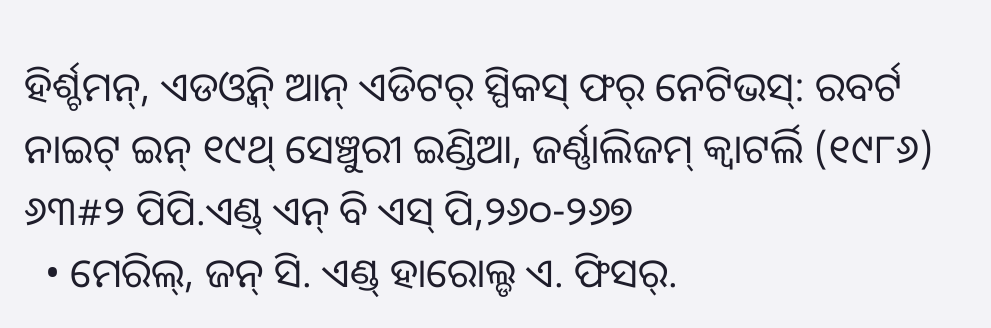ହିର୍ଶ୍ଚମନ୍, ଏଡଓ୍ବିନ୍ ଆନ୍ ଏଡିଟର୍ ସ୍ପିକସ୍ ଫର୍ ନେଟିଭସ୍: ରବର୍ଟ ନାଇଟ୍ ଇନ୍ ୧୯ଥ୍ ସେଞ୍ଚୁରୀ ଇଣ୍ଡିଆ, ଜର୍ଣ୍ଣାଲିଜମ୍ କ୍ୱାଟର୍ଲି (୧୯୮୬) ୬୩#୨ ପିପି.ଏଣ୍ଡ୍ ଏନ୍ ବି ଏସ୍ ପି,୨୬୦-୨୬୭
  • ମେରିଲ୍, ଜନ୍ ସି. ଏଣ୍ଡ୍ ହାରୋଲ୍ଡ ଏ. ଫିସର୍.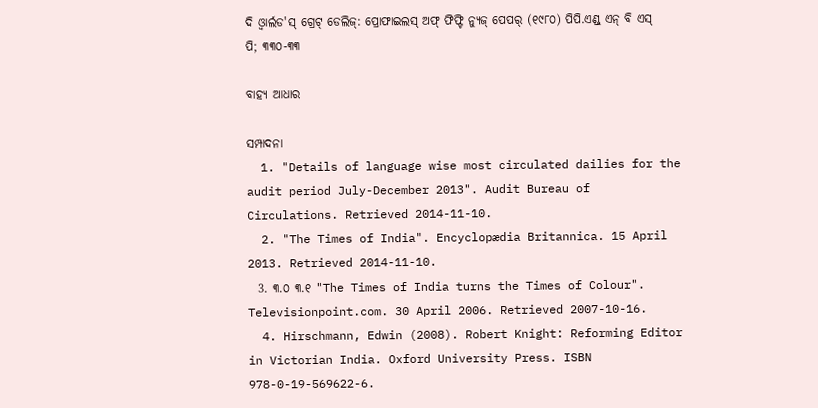ଦି ଓ୍ବାର୍ଲଡ'ସ୍ ଗ୍ରେଟ୍ ଡେଲିଜ୍: ପ୍ରୋଫାଇଲସ୍ ଅଫ୍ ଫିଫ୍ଟି ନ୍ୟୁଜ୍ ପେପର୍ (୧୯୮୦) ପିପି.ଏଣ୍ଡ୍ ଏନ୍ ବି ଏସ୍ ପି; ୩୩୦-୩୩

ବାହ୍ୟ ଆଧାର

ସମ୍ପାଦନା
  1. "Details of language wise most circulated dailies for the audit period July-December 2013". Audit Bureau of Circulations. Retrieved 2014-11-10.
  2. "The Times of India". Encyclopædia Britannica. 15 April 2013. Retrieved 2014-11-10.
  3. ୩.୦ ୩.୧ "The Times of India turns the Times of Colour". Televisionpoint.com. 30 April 2006. Retrieved 2007-10-16.
  4. Hirschmann, Edwin (2008). Robert Knight: Reforming Editor in Victorian India. Oxford University Press. ISBN 978-0-19-569622-6.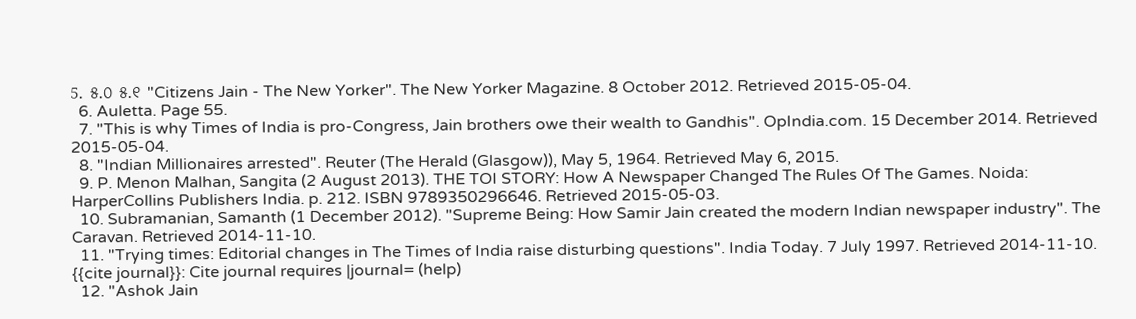5. ୫.୦ ୫.୧ "Citizens Jain - The New Yorker". The New Yorker Magazine. 8 October 2012. Retrieved 2015-05-04.
  6. Auletta. Page 55.
  7. "This is why Times of India is pro-Congress, Jain brothers owe their wealth to Gandhis". OpIndia.com. 15 December 2014. Retrieved 2015-05-04.
  8. "Indian Millionaires arrested". Reuter (The Herald (Glasgow)), May 5, 1964. Retrieved May 6, 2015.
  9. P. Menon Malhan, Sangita (2 August 2013). THE TOI STORY: How A Newspaper Changed The Rules Of The Games. Noida: HarperCollins Publishers India. p. 212. ISBN 9789350296646. Retrieved 2015-05-03.
  10. Subramanian, Samanth (1 December 2012). "Supreme Being: How Samir Jain created the modern Indian newspaper industry". The Caravan. Retrieved 2014-11-10.
  11. "Trying times: Editorial changes in The Times of India raise disturbing questions". India Today. 7 July 1997. Retrieved 2014-11-10. {{cite journal}}: Cite journal requires |journal= (help)
  12. "Ashok Jain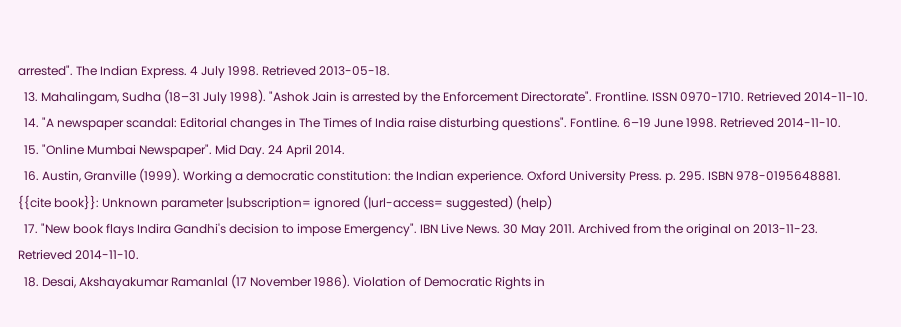arrested". The Indian Express. 4 July 1998. Retrieved 2013-05-18.
  13. Mahalingam, Sudha (18–31 July 1998). "Ashok Jain is arrested by the Enforcement Directorate". Frontline. ISSN 0970-1710. Retrieved 2014-11-10.
  14. "A newspaper scandal: Editorial changes in The Times of India raise disturbing questions". Fontline. 6–19 June 1998. Retrieved 2014-11-10.
  15. "Online Mumbai Newspaper". Mid Day. 24 April 2014.
  16. Austin, Granville (1999). Working a democratic constitution: the Indian experience. Oxford University Press. p. 295. ISBN 978-0195648881. {{cite book}}: Unknown parameter |subscription= ignored (|url-access= suggested) (help)
  17. "New book flays Indira Gandhi's decision to impose Emergency". IBN Live News. 30 May 2011. Archived from the original on 2013-11-23. Retrieved 2014-11-10.
  18. Desai, Akshayakumar Ramanlal (17 November 1986). Violation of Democratic Rights in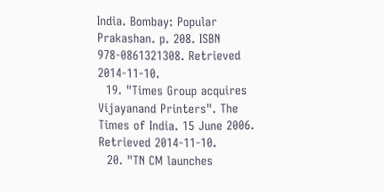India. Bombay: Popular Prakashan. p. 208. ISBN 978-0861321308. Retrieved 2014-11-10.
  19. "Times Group acquires Vijayanand Printers". The Times of India. 15 June 2006. Retrieved 2014-11-10.
  20. "TN CM launches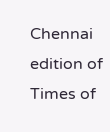Chennai edition of Times of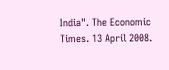India". The Economic Times. 13 April 2008.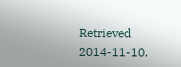Retrieved 2014-11-10.